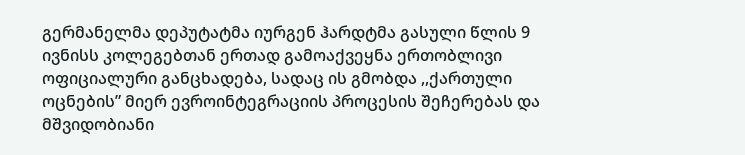გერმანელმა დეპუტატმა იურგენ ჰარდტმა გასული წლის 9 ივნისს კოლეგებთან ერთად გამოაქვეყნა ერთობლივი ოფიციალური განცხადება, სადაც ის გმობდა ,,ქართული ოცნების” მიერ ევროინტეგრაციის პროცესის შეჩერებას და მშვიდობიანი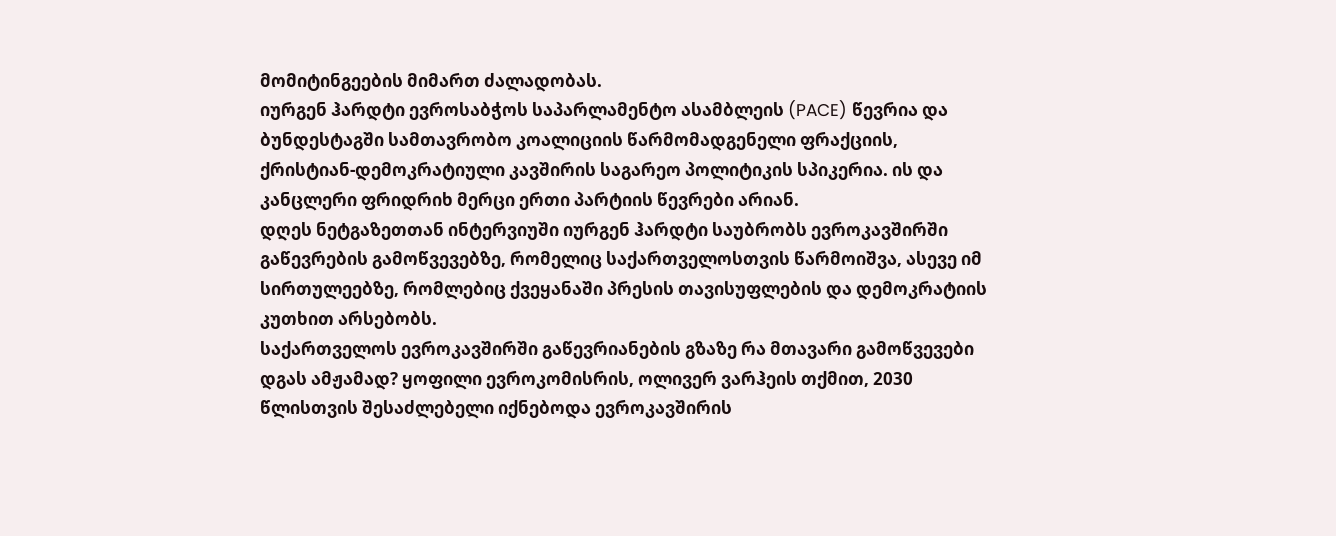მომიტინგეების მიმართ ძალადობას.
იურგენ ჰარდტი ევროსაბჭოს საპარლამენტო ასამბლეის (PACE) წევრია და ბუნდესტაგში სამთავრობო კოალიციის წარმომადგენელი ფრაქციის, ქრისტიან-დემოკრატიული კავშირის საგარეო პოლიტიკის სპიკერია. ის და კანცლერი ფრიდრიხ მერცი ერთი პარტიის წევრები არიან.
დღეს ნეტგაზეთთან ინტერვიუში იურგენ ჰარდტი საუბრობს ევროკავშირში გაწევრების გამოწვევებზე, რომელიც საქართველოსთვის წარმოიშვა, ასევე იმ სირთულეებზე, რომლებიც ქვეყანაში პრესის თავისუფლების და დემოკრატიის კუთხით არსებობს.
საქართველოს ევროკავშირში გაწევრიანების გზაზე რა მთავარი გამოწვევები დგას ამჟამად? ყოფილი ევროკომისრის, ოლივერ ვარჰეის თქმით, 2030 წლისთვის შესაძლებელი იქნებოდა ევროკავშირის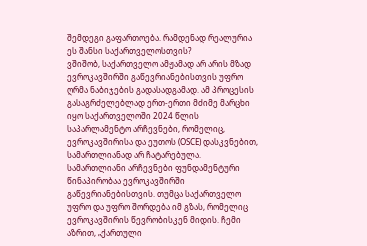შემდეგი გაფართოება. რამდენად რეალურია ეს შანსი საქართველოსთვის?
ვშიშობ, საქართველო ამჟამად არ არის მზად ევროკავშირში გაწევრიანებისთვის უფრო ღრმა ნაბიჯების გადასადგამად. ამ პროცესის გასაგრძელებლად ერთ-ერთი მძიმე მარცხი იყო საქართველოში 2024 წლის საპარლამენტო არჩევნები, რომელიც, ევროკავშირისა და ეუთოს (OSCE) დასკვნებით, სამართლიანად არ ჩატარებულა. სამართლიანი არჩევნები ფუნდამენტური წინაპირობაა ევროკავშირში გაწევრიანებისთვის. თუმცა საქართველო უფრო და უფრო შორდება იმ გზას, რომელიც ევროკავშირის წევრობისკენ მიდის. ჩემი აზრით, „ქართული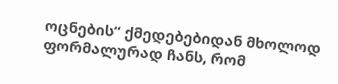ოცნების“ ქმედებებიდან მხოლოდ ფორმალურად ჩანს, რომ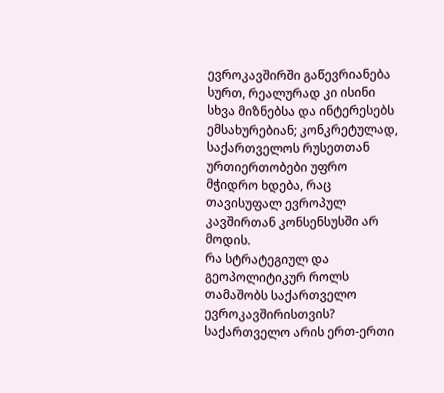ევროკავშირში გაწევრიანება სურთ, რეალურად კი ისინი სხვა მიზნებსა და ინტერესებს ემსახურებიან; კონკრეტულად, საქართველოს რუსეთთან ურთიერთობები უფრო მჭიდრო ხდება, რაც თავისუფალ ევროპულ კავშირთან კონსენსუსში არ მოდის.
რა სტრატეგიულ და გეოპოლიტიკურ როლს თამაშობს საქართველო ევროკავშირისთვის?
საქართველო არის ერთ-ერთი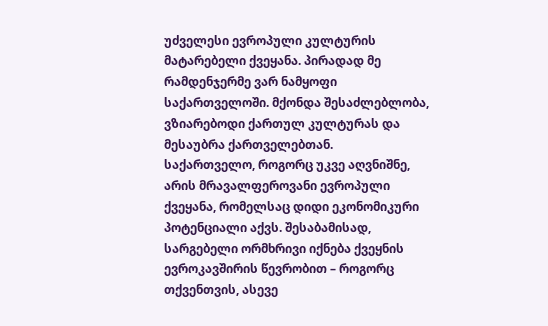უძველესი ევროპული კულტურის მატარებელი ქვეყანა. პირადად მე რამდენჯერმე ვარ ნამყოფი საქართველოში. მქონდა შესაძლებლობა, ვზიარებოდი ქართულ კულტურას და მესაუბრა ქართველებთან.
საქართველო, როგორც უკვე აღვნიშნე, არის მრავალფეროვანი ევროპული ქვეყანა, რომელსაც დიდი ეკონომიკური პოტენციალი აქვს. შესაბამისად, სარგებელი ორმხრივი იქნება ქვეყნის ევროკავშირის წევრობით – როგორც თქვენთვის, ასევე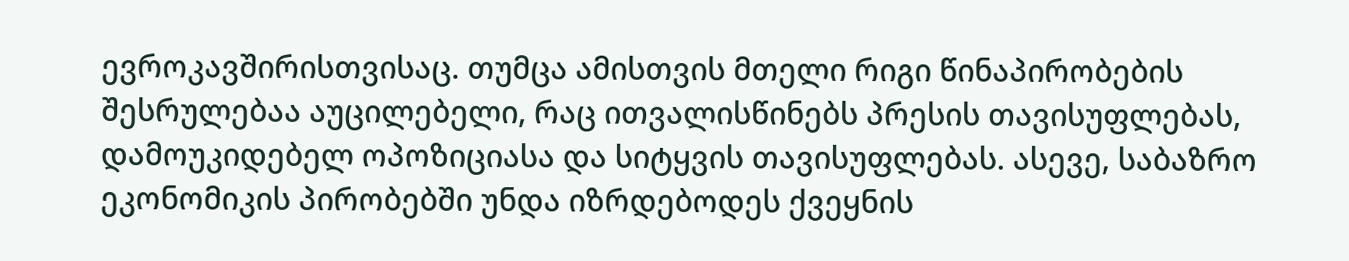ევროკავშირისთვისაც. თუმცა ამისთვის მთელი რიგი წინაპირობების შესრულებაა აუცილებელი, რაც ითვალისწინებს პრესის თავისუფლებას, დამოუკიდებელ ოპოზიციასა და სიტყვის თავისუფლებას. ასევე, საბაზრო ეკონომიკის პირობებში უნდა იზრდებოდეს ქვეყნის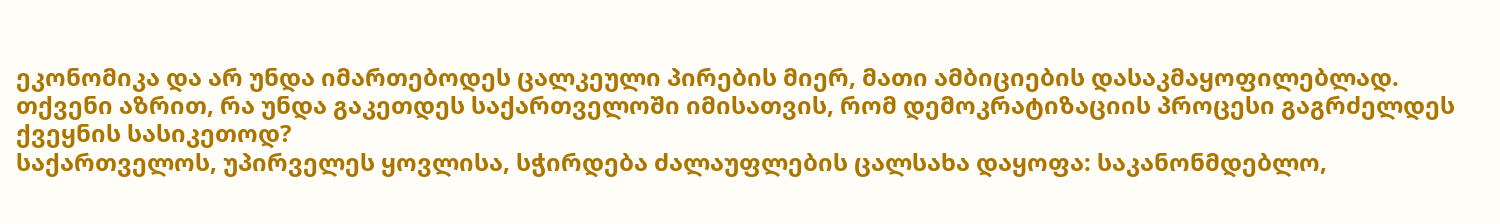ეკონომიკა და არ უნდა იმართებოდეს ცალკეული პირების მიერ, მათი ამბიციების დასაკმაყოფილებლად.
თქვენი აზრით, რა უნდა გაკეთდეს საქართველოში იმისათვის, რომ დემოკრატიზაციის პროცესი გაგრძელდეს ქვეყნის სასიკეთოდ?
საქართველოს, უპირველეს ყოვლისა, სჭირდება ძალაუფლების ცალსახა დაყოფა: საკანონმდებლო,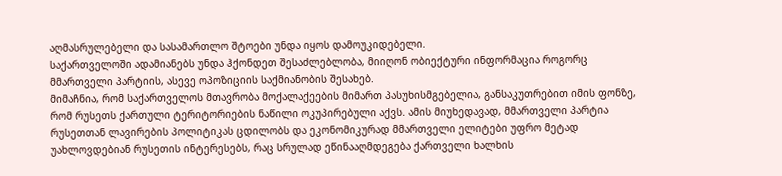აღმასრულებელი და სასამართლო შტოები უნდა იყოს დამოუკიდებელი.
საქართველოში ადამიანებს უნდა ჰქონდეთ შესაძლებლობა, მიიღონ ობიექტური ინფორმაცია როგორც მმართველი პარტიის, ასევე ოპოზიციის საქმიანობის შესახებ.
მიმაჩნია, რომ საქართველოს მთავრობა მოქალაქეების მიმართ პასუხისმგებელია, განსაკუთრებით იმის ფონზე, რომ რუსეთს ქართული ტერიტორიების ნაწილი ოკუპირებული აქვს. ამის მიუხედავად, მმართველი პარტია რუსეთთან ლავირების პოლიტიკას ცდილობს და ეკონომიკურად მმართველი ელიტები უფრო მეტად უახლოვდებიან რუსეთის ინტერესებს, რაც სრულად ეწინააღმდეგება ქართველი ხალხის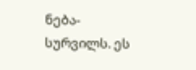ნება-სურვილს. ეს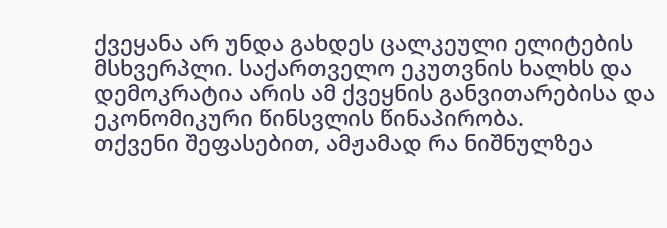ქვეყანა არ უნდა გახდეს ცალკეული ელიტების მსხვერპლი. საქართველო ეკუთვნის ხალხს და დემოკრატია არის ამ ქვეყნის განვითარებისა და ეკონომიკური წინსვლის წინაპირობა.
თქვენი შეფასებით, ამჟამად რა ნიშნულზეა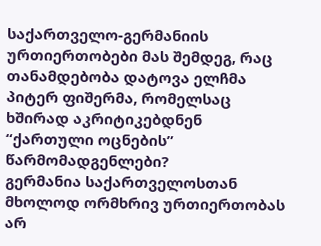საქართველო-გერმანიის ურთიერთობები მას შემდეგ, რაც თანამდებობა დატოვა ელჩმა პიტერ ფიშერმა, რომელსაც ხშირად აკრიტიკებდნენ “ქართული ოცნების” წარმომადგენლები?
გერმანია საქართველოსთან მხოლოდ ორმხრივ ურთიერთობას არ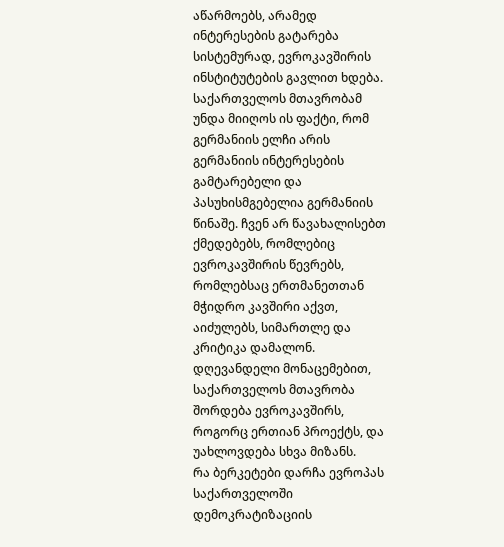აწარმოებს, არამედ ინტერესების გატარება სისტემურად, ევროკავშირის ინსტიტუტების გავლით ხდება.
საქართველოს მთავრობამ უნდა მიიღოს ის ფაქტი, რომ გერმანიის ელჩი არის გერმანიის ინტერესების გამტარებელი და პასუხისმგებელია გერმანიის წინაშე. ჩვენ არ წავახალისებთ ქმედებებს, რომლებიც ევროკავშირის წევრებს, რომლებსაც ერთმანეთთან მჭიდრო კავშირი აქვთ, აიძულებს, სიმართლე და კრიტიკა დამალონ.
დღევანდელი მონაცემებით, საქართველოს მთავრობა შორდება ევროკავშირს, როგორც ერთიან პროექტს, და უახლოვდება სხვა მიზანს.
რა ბერკეტები დარჩა ევროპას საქართველოში დემოკრატიზაციის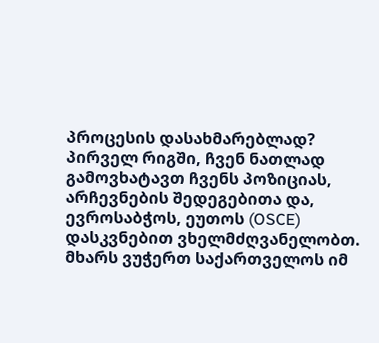პროცესის დასახმარებლად?
პირველ რიგში, ჩვენ ნათლად გამოვხატავთ ჩვენს პოზიციას, არჩევნების შედეგებითა და, ევროსაბჭოს, ეუთოს (OSCE) დასკვნებით ვხელმძღვანელობთ. მხარს ვუჭერთ საქართველოს იმ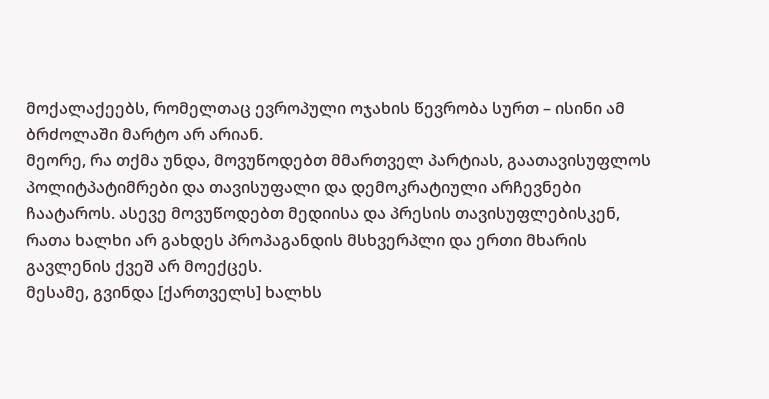მოქალაქეებს, რომელთაც ევროპული ოჯახის წევრობა სურთ – ისინი ამ ბრძოლაში მარტო არ არიან.
მეორე, რა თქმა უნდა, მოვუწოდებთ მმართველ პარტიას, გაათავისუფლოს პოლიტპატიმრები და თავისუფალი და დემოკრატიული არჩევნები ჩაატაროს. ასევე მოვუწოდებთ მედიისა და პრესის თავისუფლებისკენ, რათა ხალხი არ გახდეს პროპაგანდის მსხვერპლი და ერთი მხარის გავლენის ქვეშ არ მოექცეს.
მესამე, გვინდა [ქართველს] ხალხს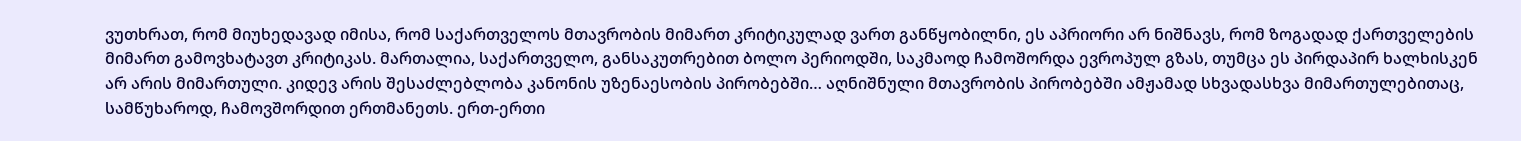ვუთხრათ, რომ მიუხედავად იმისა, რომ საქართველოს მთავრობის მიმართ კრიტიკულად ვართ განწყობილნი, ეს აპრიორი არ ნიშნავს, რომ ზოგადად ქართველების მიმართ გამოვხატავთ კრიტიკას. მართალია, საქართველო, განსაკუთრებით ბოლო პერიოდში, საკმაოდ ჩამოშორდა ევროპულ გზას, თუმცა ეს პირდაპირ ხალხისკენ არ არის მიმართული. კიდევ არის შესაძლებლობა კანონის უზენაესობის პირობებში… აღნიშნული მთავრობის პირობებში ამჟამად სხვადასხვა მიმართულებითაც, სამწუხაროდ, ჩამოვშორდით ერთმანეთს. ერთ-ერთი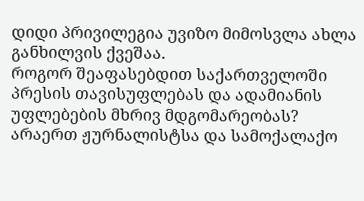დიდი პრივილეგია უვიზო მიმოსვლა ახლა განხილვის ქვეშაა.
როგორ შეაფასებდით საქართველოში პრესის თავისუფლებას და ადამიანის უფლებების მხრივ მდგომარეობას? არაერთ ჟურნალისტსა და სამოქალაქო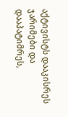აქტივისტს დააკისრეს ჯარიმები და დააპატიმრეს,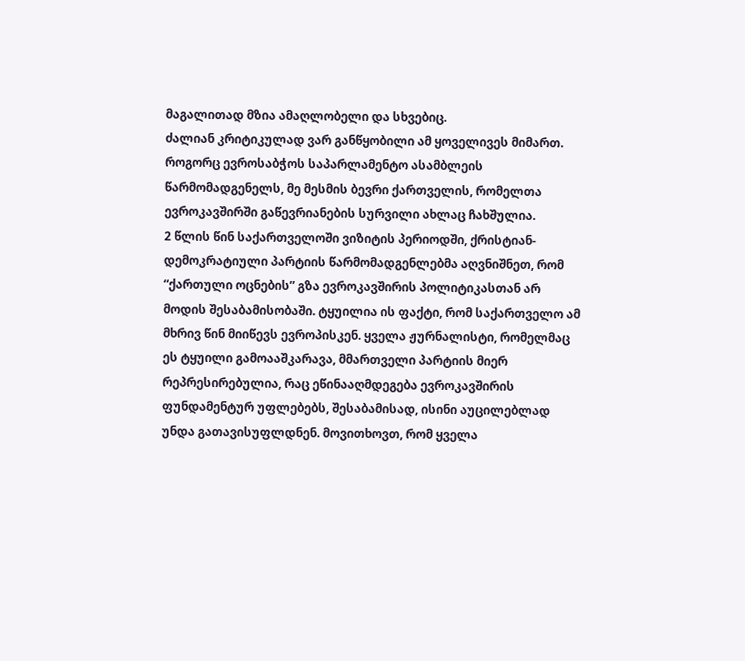მაგალითად მზია ამაღლობელი და სხვებიც.
ძალიან კრიტიკულად ვარ განწყობილი ამ ყოველივეს მიმართ. როგორც ევროსაბჭოს საპარლამენტო ასამბლეის წარმომადგენელს, მე მესმის ბევრი ქართველის, რომელთა ევროკავშირში გაწევრიანების სურვილი ახლაც ჩახშულია.
2 წლის წინ საქართველოში ვიზიტის პერიოდში, ქრისტიან-დემოკრატიული პარტიის წარმომადგენლებმა აღვნიშნეთ, რომ “ქართული ოცნების” გზა ევროკავშირის პოლიტიკასთან არ მოდის შესაბამისობაში. ტყუილია ის ფაქტი, რომ საქართველო ამ მხრივ წინ მიიწევს ევროპისკენ. ყველა ჟურნალისტი, რომელმაც ეს ტყუილი გამოააშკარავა, მმართველი პარტიის მიერ რეპრესირებულია, რაც ეწინააღმდეგება ევროკავშირის ფუნდამენტურ უფლებებს, შესაბამისად, ისინი აუცილებლად უნდა გათავისუფლდნენ. მოვითხოვთ, რომ ყველა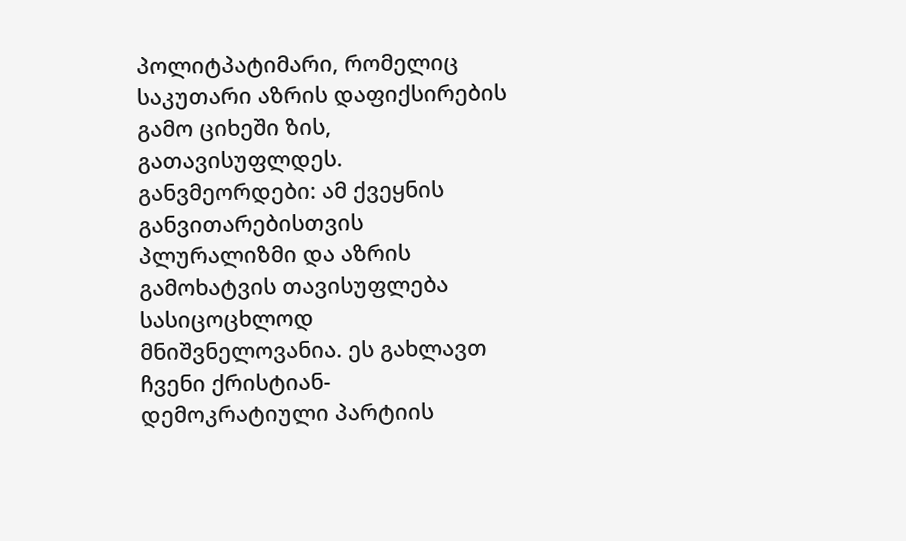პოლიტპატიმარი, რომელიც საკუთარი აზრის დაფიქსირების გამო ციხეში ზის, გათავისუფლდეს. განვმეორდები: ამ ქვეყნის განვითარებისთვის პლურალიზმი და აზრის გამოხატვის თავისუფლება სასიცოცხლოდ მნიშვნელოვანია. ეს გახლავთ ჩვენი ქრისტიან-დემოკრატიული პარტიის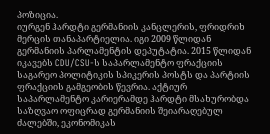პოზიცია.
იურგენ ჰარდტი გერმანიის კანცლერის, ფრიდრიხ მერცის თანაპარტიელია. იგი 2009 წლიდან გერმანიის პარლამენტის დეპუტატია. 2015 წლიდან იკავებს CDU/CSU-ს საპარლამენტო ფრაქციის საგარეო პოლიტიკის სპიკერის პოსტს და პარტიის ფრაქციის გამგეობის წევრია. აქტიურ საპარლამენტო კარიერამდე ჰარდტი მსახურობდა საზღვაო ოფიცრად გერმანიის შეიარაღებულ ძალებში, ეკონომიკას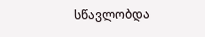სწავლობდა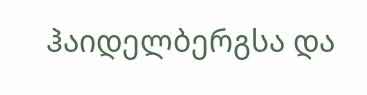ჰაიდელბერგსა და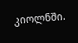კიოლნში.